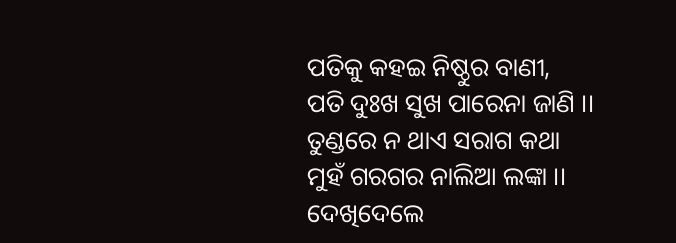ପତିକୁ କହଇ ନିଷ୍ଠୁର ବାଣୀ,
ପତି ଦୁଃଖ ସୁଖ ପାରେନା ଜାଣି ।।
ତୁଣ୍ଡରେ ନ ଥାଏ ସରାଗ କଥା
ମୁହଁ ଗରଗର ନାଲିଆ ଲଙ୍କା ।।
ଦେଖିଦେଲେ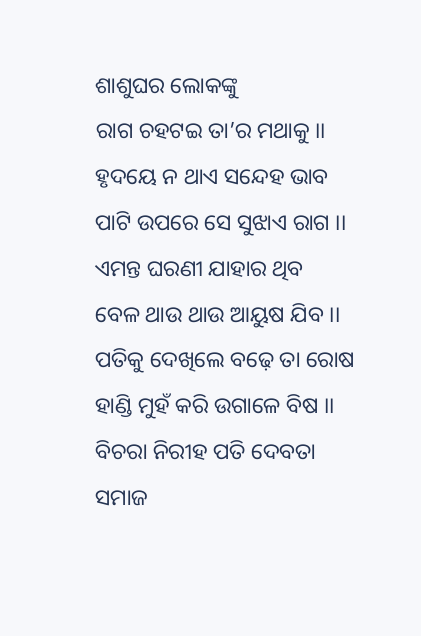ଶାଶୁଘର ଲୋକଙ୍କୁ
ରାଗ ଚହଟଇ ତା’ର ମଥାକୁ ।।
ହୃଦୟେ ନ ଥାଏ ସନ୍ଦେହ ଭାବ
ପାଟି ଉପରେ ସେ ସୁଝାଏ ରାଗ ।।
ଏମନ୍ତ ଘରଣୀ ଯାହାର ଥିବ
ବେଳ ଥାଉ ଥାଉ ଆୟୁଷ ଯିବ ।।
ପତିକୁ ଦେଖିଲେ ବଢ଼େ ତା ରୋଷ
ହାଣ୍ଡି ମୁହଁ କରି ଉଗାଳେ ବିଷ ।।
ବିଚରା ନିରୀହ ପତି ଦେବତା
ସମାଜ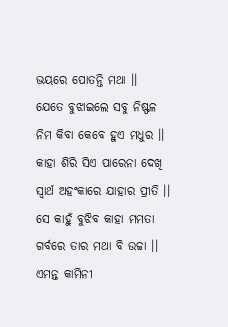ଭୟରେ ପୋତନ୍ତି ମଥା ।।
ଯେତେ ବୁଝାଇଲେ ସବୁ ନିଷ୍ଫଳ
ନିମ କିବା କେବେ ହୁଏ ମଧୁର ।।
କାହା ଶିରି ସିଏ ପାରେନା ଦେଖି
ସ୍ୱାର୍ଥ ଅହଂକାରେ ଯାହାର ପ୍ରୀତି ।।
ସେ କାହୁଁ ବୁଝିବ କାହା ମମତା
ଗର୍ବରେ ତାର ମଥା ବି ଉଚ୍ଚା ।।
ଏମନ୍ତ କାମିନୀ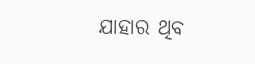ଯାହାର ଥିବ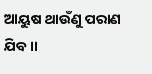ଆୟୁଷ ଥାଉଁଣୁ ପରାଣ ଯିବ ।।